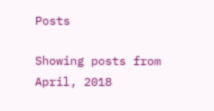Posts

Showing posts from April, 2018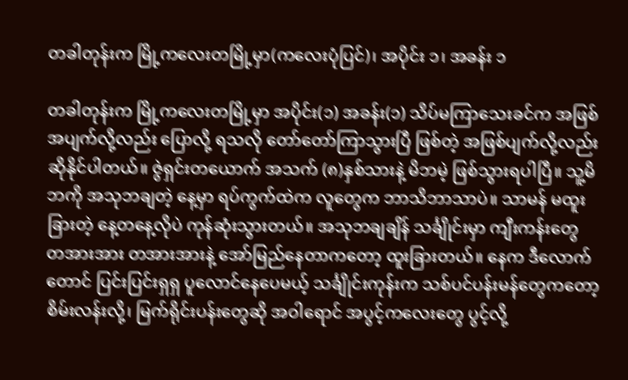တခါတုန်းက မြို့ကလေးတမြို့မှာ(ကလေးပုံပြင်)၊ အပိုင်း ၁၊ အခန်း ၁

တခါတုန်းက မြို့ကလေးတမြို့မှာ အပိုင်း(၁) အခန်း(၁) သိပ်မကြာသေးခင်က အဖြစ်အပျက်လို့လည်း ပြောလို့ ရသလို တော်တော်ကြာသွားပြီ ဖြစ်တဲ့ အဖြစ်ပျက်လို့လည်း ဆိုနိုင်ပါတယ်။ ဇွဲရှင်းတယောက် အသက် (၈)နှစ်သားနဲ့ မိဘမဲ့ ဖြစ်သွားရပါပြီ။ သူ့မိဘကို အသုဘချတဲ့ နေ့မှာ ရပ်ကွက်ထဲက လူတွေက ဘာသိဘာသာပဲ။ သာမန် မထူးခြားတဲ့ နေ့တနေ့လိုပဲ ကုန်ဆုံးသွားတယ်။ အသုဘချချိန် သင်္ချိုင်းမှာ ကျီးကန်းတွေ တအားအား တအားအားနဲ့ အော်မြည်နေတာကတော့ ထူးခြားတယ်။ နေက ဒီလောက်တောင် ပြင်းပြင်းရှရှ ပူလောင်နေပေမယ့် သင်္ချိုင်းကုန်းက သစ်ပင်ပန်းမန်တွေကတော့ စိမ်းလန်းလို့၊ မြက်ရိုင်းပန်းတွေဆို အဝါရောင် အပွင့်ကလေးတွေ ပွင့်လို့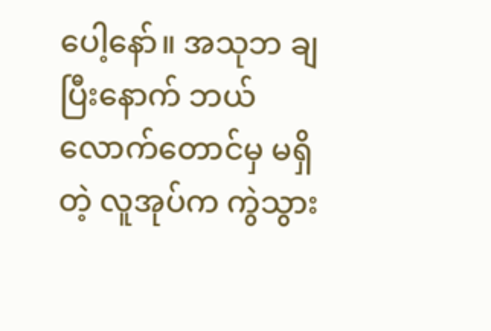ပေါ့နော်။ အသုဘ ချပြီးနောက် ဘယ်လောက်တောင်မှ မရှိတဲ့ လူအုပ်က ကွဲသွား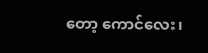တော့ ကောင်လေး၊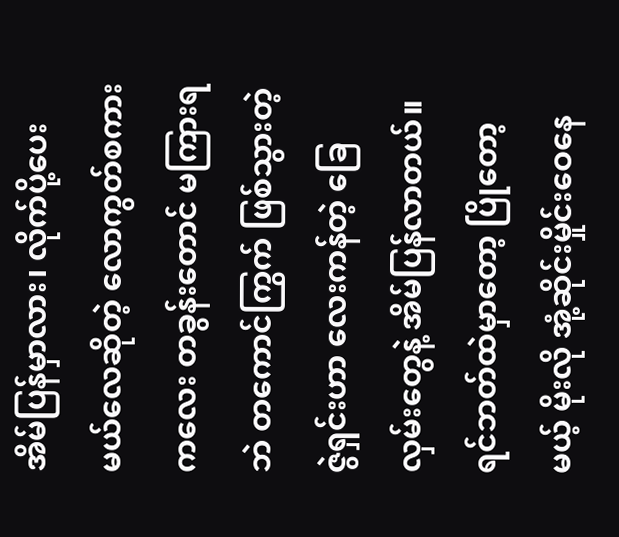အိမ်ပြန်မှာလား၊ လိုက်ပို့ပေးမယ်လေဆိုတဲ့ လောကွတ်စကားကလေး တခွန်းတောင် မကြားရဘဲ တကောင်ကြွက် ဖြစ်သွားတဲ့ ဇွဲရှင်းဟာ လေးကန်တဲ့ ခြေလှမ်းတွေနဲ့ အိမ်ပြန်လာတယ်။ ရင်ဘတ်ထဲမှာတော့ ပြိုတော့မယ့် မိုးလို အုံ့ဆိုင်းမှိုင်းဝေနေ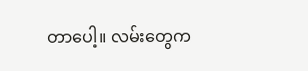တာပေါ့။ လမ်းတွေက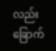လည်း ခြောက်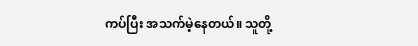ကပ်ပြီး အသက်မဲ့နေတယ်။ သူတို့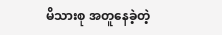မိသားစု အတူနေခဲ့တဲ့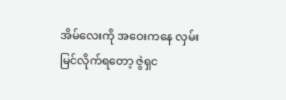အိမ်လေးကို အဝေးကနေ လှမ်းမြင်လိုက်ရတော့ ဇွဲရှင